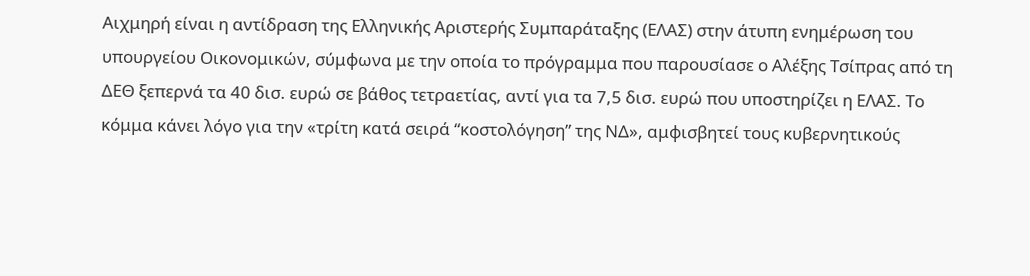Αιχμηρή είναι η αντίδραση της Ελληνικής Αριστερής Συμπαράταξης (ΕΛΑΣ) στην άτυπη ενημέρωση του υπουργείου Οικονομικών, σύμφωνα με την οποία το πρόγραμμα που παρουσίασε ο Αλέξης Τσίπρας από τη ΔΕΘ ξεπερνά τα 40 δισ. ευρώ σε βάθος τετραετίας, αντί για τα 7,5 δισ. ευρώ που υποστηρίζει η ΕΛΑΣ. Το κόμμα κάνει λόγο για την «τρίτη κατά σειρά “κοστολόγηση” της ΝΔ», αμφισβητεί τους κυβερνητικούς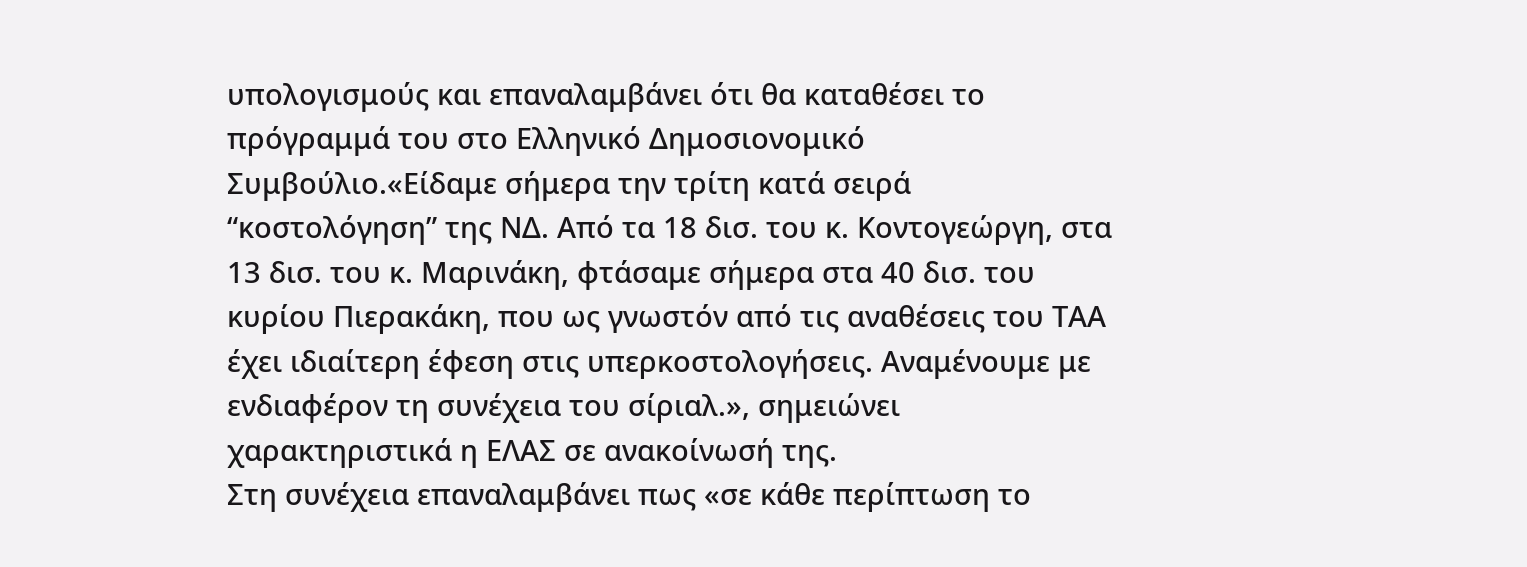υπολογισμούς και επαναλαμβάνει ότι θα καταθέσει το πρόγραμμά του στο Ελληνικό Δημοσιονομικό Συμβούλιο.«Είδαμε σήμερα την τρίτη κατά σειρά “κοστολόγηση” της ΝΔ. Από τα 18 δισ. του κ. Κοντογεώργη, στα 13 δισ. του κ. Μαρινάκη, φτάσαμε σήμερα στα 40 δισ. του κυρίου Πιερακάκη, που ως γνωστόν από τις αναθέσεις του ΤΑΑ έχει ιδιαίτερη έφεση στις υπερκοστολογήσεις. Αναμένουμε με ενδιαφέρον τη συνέχεια του σίριαλ.», σημειώνει χαρακτηριστικά η ΕΛΑΣ σε ανακοίνωσή της.
Στη συνέχεια επαναλαμβάνει πως «σε κάθε περίπτωση το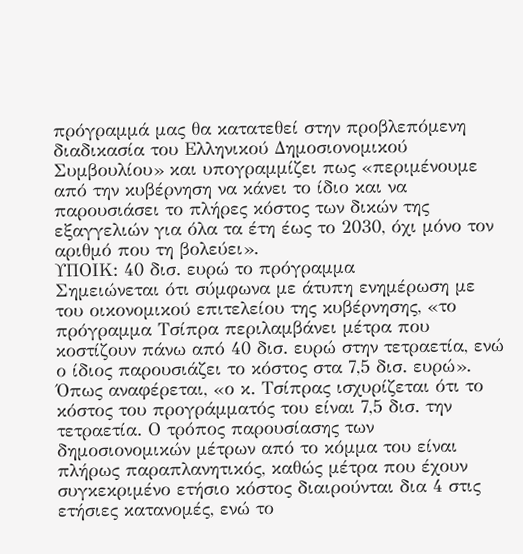πρόγραμμά μας θα κατατεθεί στην προβλεπόμενη διαδικασία του Ελληνικού Δημοσιονομικού Συμβουλίου» και υπογραμμίζει πως «περιμένουμε από την κυβέρνηση να κάνει το ίδιο και να παρουσιάσει το πλήρες κόστος των δικών της εξαγγελιών για όλα τα έτη έως το 2030, όχι μόνο τον αριθμό που τη βολεύει».
ΥΠΟΙΚ: 40 δισ. ευρώ το πρόγραμμα
Σημειώνεται ότι σύμφωνα με άτυπη ενημέρωση με του οικονομικού επιτελείου της κυβέρνησης, «το πρόγραμμα Τσίπρα περιλαμβάνει μέτρα που κοστίζουν πάνω από 40 δισ. ευρώ στην τετραετία, ενώ ο ίδιος παρουσιάζει το κόστος στα 7,5 δισ. ευρώ».
Όπως αναφέρεται, «ο κ. Τσίπρας ισχυρίζεται ότι το κόστος του προγράμματός του είναι 7,5 δισ. την τετραετία. Ο τρόπος παρουσίασης των δημοσιονομικών μέτρων από το κόμμα του είναι πλήρως παραπλανητικός, καθώς μέτρα που έχουν συγκεκριμένο ετήσιο κόστος διαιρούνται δια 4 στις ετήσιες κατανομές, ενώ το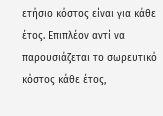ετήσιο κόστος είναι για κάθε έτος. Επιπλέον αντί να παρουσιάζεται το σωρευτικό κόστος κάθε έτος,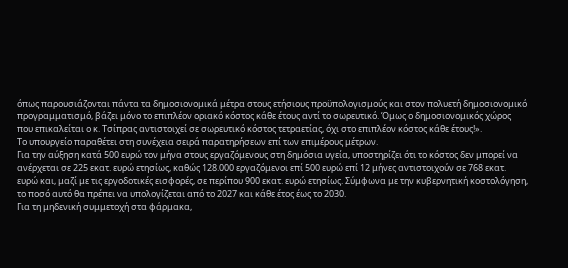όπως παρουσιάζονται πάντα τα δημοσιονομικά μέτρα στους ετήσιους προϋπολογισμούς και στον πολυετή δημοσιονομικό προγραμματισμό, βάζει μόνο το επιπλέον οριακό κόστος κάθε έτους αντί το σωρευτικό. Όμως ο δημοσιονομικός χώρος που επικαλείται ο κ. Τσίπρας αντιστοιχεί σε σωρευτικό κόστος τετραετίας, όχι στο επιπλέον κόστος κάθε έτους!».
Το υπουργείο παραθέτει στη συνέχεια σειρά παρατηρήσεων επί των επιμέρους μέτρων.
Για την αύξηση κατά 500 ευρώ τον μήνα στους εργαζόμενους στη δημόσια υγεία, υποστηρίζει ότι το κόστος δεν μπορεί να ανέρχεται σε 225 εκατ. ευρώ ετησίως, καθώς 128.000 εργαζόμενοι επί 500 ευρώ επί 12 μήνες αντιστοιχούν σε 768 εκατ. ευρώ και, μαζί με τις εργοδοτικές εισφορές, σε περίπου 900 εκατ. ευρώ ετησίως. Σύμφωνα με την κυβερνητική κοστολόγηση, το ποσό αυτό θα πρέπει να υπολογίζεται από το 2027 και κάθε έτος έως το 2030.
Για τη μηδενική συμμετοχή στα φάρμακα,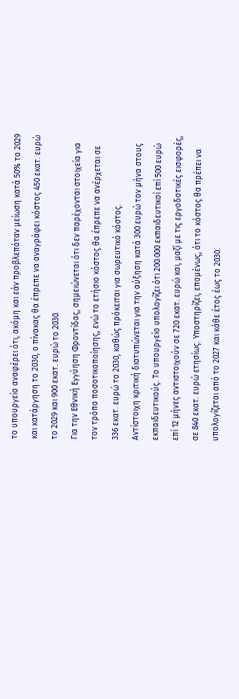το υπουργείο αναφέρει ότι, ακόμη και εάν προβλεπόταν μείωση κατά 50% το 2029 και κατάργηση το 2030, ο πίνακας θα έπρεπε να αναγράφει κόστος 450 εκατ. ευρώ το 2029 και 900 εκατ. ευρώ το 2030.
Για την Εθνική Εγγύηση Φροντίδας, σημειώνεται ότι δεν παρέχονται στοιχεία για τον τρόπο ποσοτικοποίησης, ενώ το ετήσιο κόστος θα έπρεπε να ανέρχεται σε 336 εκατ. ευρώ το 2030, καθώς πρόκειται για σωρευτικό κόστος.
Αντίστοιχη κριτική διατυπώνεται για την αύξηση κατά 300 ευρώ τον μήνα στους εκπαιδευτικούς. Το υπουργείο υπολογίζει ότι 200.000 εκπαιδευτικοί επί 500 ευρώ επί 12 μήνες αντιστοιχούν σε 720 εκατ. ευρώ και, μαζί με τις εργοδοτικές εισφορές, σε 840 εκατ. ευρώ ετησίως. Υποστηρίζει, επομένως, ότι το κόστος θα πρέπει να υπολογίζεται από το 2027 και κάθε έτος έως το 2030.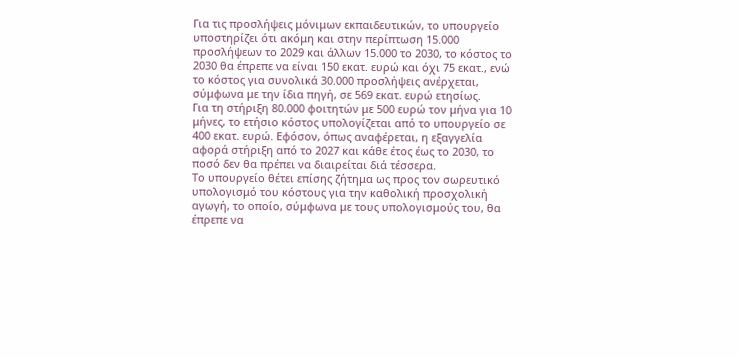Για τις προσλήψεις μόνιμων εκπαιδευτικών, το υπουργείο υποστηρίζει ότι ακόμη και στην περίπτωση 15.000 προσλήψεων το 2029 και άλλων 15.000 το 2030, το κόστος το 2030 θα έπρεπε να είναι 150 εκατ. ευρώ και όχι 75 εκατ., ενώ το κόστος για συνολικά 30.000 προσλήψεις ανέρχεται, σύμφωνα με την ίδια πηγή, σε 569 εκατ. ευρώ ετησίως.
Για τη στήριξη 80.000 φοιτητών με 500 ευρώ τον μήνα για 10 μήνες, το ετήσιο κόστος υπολογίζεται από το υπουργείο σε 400 εκατ. ευρώ. Εφόσον, όπως αναφέρεται, η εξαγγελία αφορά στήριξη από το 2027 και κάθε έτος έως το 2030, το ποσό δεν θα πρέπει να διαιρείται διά τέσσερα.
Το υπουργείο θέτει επίσης ζήτημα ως προς τον σωρευτικό υπολογισμό του κόστους για την καθολική προσχολική αγωγή, το οποίο, σύμφωνα με τους υπολογισμούς του, θα έπρεπε να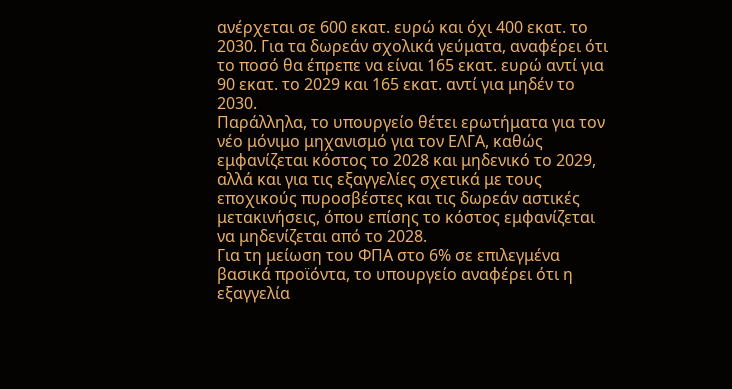ανέρχεται σε 600 εκατ. ευρώ και όχι 400 εκατ. το 2030. Για τα δωρεάν σχολικά γεύματα, αναφέρει ότι το ποσό θα έπρεπε να είναι 165 εκατ. ευρώ αντί για 90 εκατ. το 2029 και 165 εκατ. αντί για μηδέν το 2030.
Παράλληλα, το υπουργείο θέτει ερωτήματα για τον νέο μόνιμο μηχανισμό για τον ΕΛΓΑ, καθώς εμφανίζεται κόστος το 2028 και μηδενικό το 2029, αλλά και για τις εξαγγελίες σχετικά με τους εποχικούς πυροσβέστες και τις δωρεάν αστικές μετακινήσεις, όπου επίσης το κόστος εμφανίζεται να μηδενίζεται από το 2028.
Για τη μείωση του ΦΠΑ στο 6% σε επιλεγμένα βασικά προϊόντα, το υπουργείο αναφέρει ότι η εξαγγελία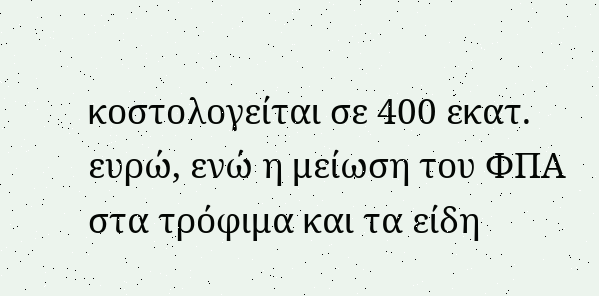κοστολογείται σε 400 εκατ. ευρώ, ενώ η μείωση του ΦΠΑ στα τρόφιμα και τα είδη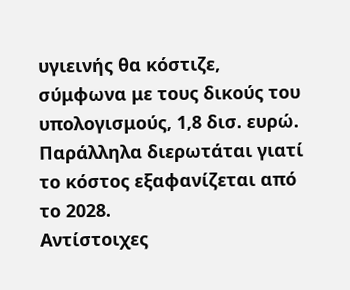υγιεινής θα κόστιζε, σύμφωνα με τους δικούς του υπολογισμούς, 1,8 δισ. ευρώ. Παράλληλα διερωτάται γιατί το κόστος εξαφανίζεται από το 2028.
Αντίστοιχες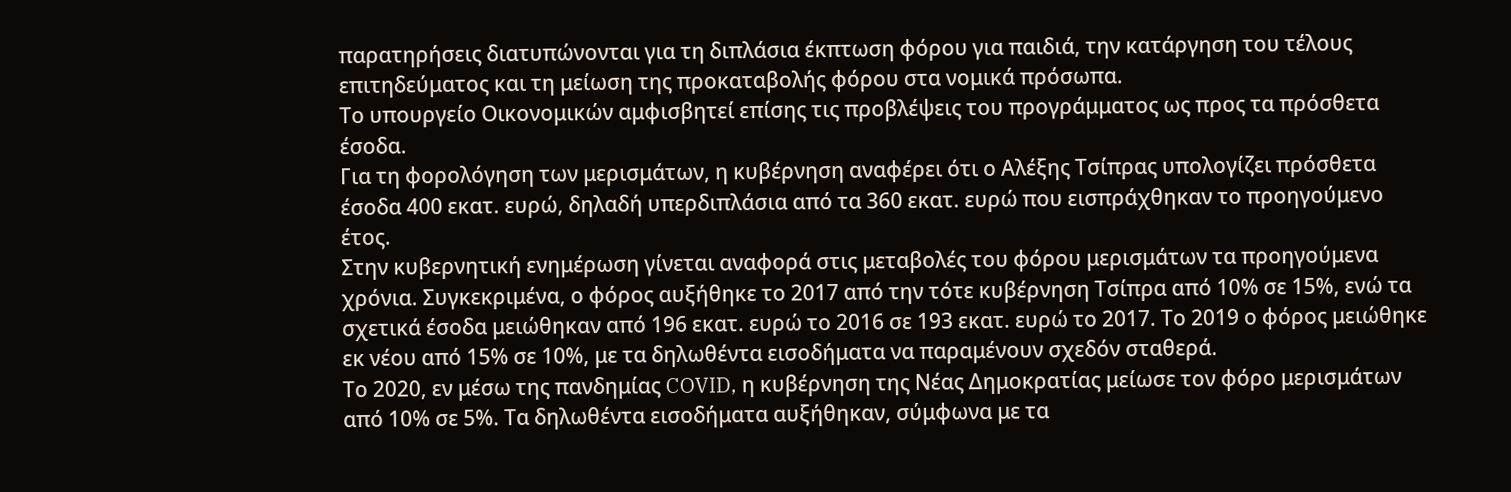παρατηρήσεις διατυπώνονται για τη διπλάσια έκπτωση φόρου για παιδιά, την κατάργηση του τέλους επιτηδεύματος και τη μείωση της προκαταβολής φόρου στα νομικά πρόσωπα.
Το υπουργείο Οικονομικών αμφισβητεί επίσης τις προβλέψεις του προγράμματος ως προς τα πρόσθετα έσοδα.
Για τη φορολόγηση των μερισμάτων, η κυβέρνηση αναφέρει ότι ο Αλέξης Τσίπρας υπολογίζει πρόσθετα έσοδα 400 εκατ. ευρώ, δηλαδή υπερδιπλάσια από τα 360 εκατ. ευρώ που εισπράχθηκαν το προηγούμενο έτος.
Στην κυβερνητική ενημέρωση γίνεται αναφορά στις μεταβολές του φόρου μερισμάτων τα προηγούμενα χρόνια. Συγκεκριμένα, ο φόρος αυξήθηκε το 2017 από την τότε κυβέρνηση Τσίπρα από 10% σε 15%, ενώ τα σχετικά έσοδα μειώθηκαν από 196 εκατ. ευρώ το 2016 σε 193 εκατ. ευρώ το 2017. Το 2019 ο φόρος μειώθηκε εκ νέου από 15% σε 10%, με τα δηλωθέντα εισοδήματα να παραμένουν σχεδόν σταθερά.
Το 2020, εν μέσω της πανδημίας COVID, η κυβέρνηση της Νέας Δημοκρατίας μείωσε τον φόρο μερισμάτων από 10% σε 5%. Τα δηλωθέντα εισοδήματα αυξήθηκαν, σύμφωνα με τα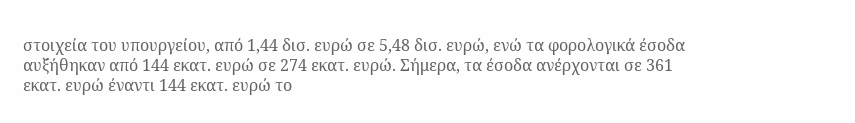στοιχεία του υπουργείου, από 1,44 δισ. ευρώ σε 5,48 δισ. ευρώ, ενώ τα φορολογικά έσοδα αυξήθηκαν από 144 εκατ. ευρώ σε 274 εκατ. ευρώ. Σήμερα, τα έσοδα ανέρχονται σε 361 εκατ. ευρώ έναντι 144 εκατ. ευρώ το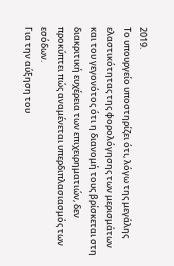2019.
Το υπουργείο υποστηρίζει ότι, λόγω της μεγάλης ελαστικότητας της φορολόγησης των μερισμάτων και του γεγονότος ότι η διανομή τους βρίσκεται στη διακριτική ευχέρεια των επιχειρηματιών, δεν προκύπτει πώς αναμένεται υπερδιπλασιασμός των εσόδων.
Για την αύξηση του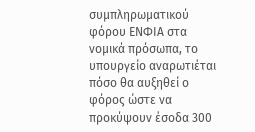συμπληρωματικού φόρου ΕΝΦΙΑ στα νομικά πρόσωπα, το υπουργείο αναρωτιέται πόσο θα αυξηθεί ο φόρος ώστε να προκύψουν έσοδα 300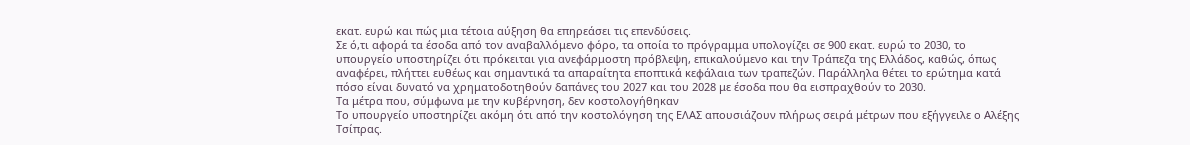εκατ. ευρώ και πώς μια τέτοια αύξηση θα επηρεάσει τις επενδύσεις.
Σε ό,τι αφορά τα έσοδα από τον αναβαλλόμενο φόρο, τα οποία το πρόγραμμα υπολογίζει σε 900 εκατ. ευρώ το 2030, το υπουργείο υποστηρίζει ότι πρόκειται για ανεφάρμοστη πρόβλεψη, επικαλούμενο και την Τράπεζα της Ελλάδος, καθώς, όπως αναφέρει, πλήττει ευθέως και σημαντικά τα απαραίτητα εποπτικά κεφάλαια των τραπεζών. Παράλληλα θέτει το ερώτημα κατά πόσο είναι δυνατό να χρηματοδοτηθούν δαπάνες του 2027 και του 2028 με έσοδα που θα εισπραχθούν το 2030.
Τα μέτρα που, σύμφωνα με την κυβέρνηση, δεν κοστολογήθηκαν
Το υπουργείο υποστηρίζει ακόμη ότι από την κοστολόγηση της ΕΛΑΣ απουσιάζουν πλήρως σειρά μέτρων που εξήγγειλε ο Αλέξης Τσίπρας.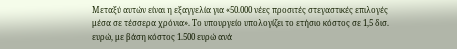Μεταξύ αυτών είναι η εξαγγελία για «50.000 νέες προσιτές στεγαστικές επιλογές μέσα σε τέσσερα χρόνια». Το υπουργείο υπολογίζει το ετήσιο κόστος σε 1,5 δισ. ευρώ, με βάση κόστος 1.500 ευρώ ανά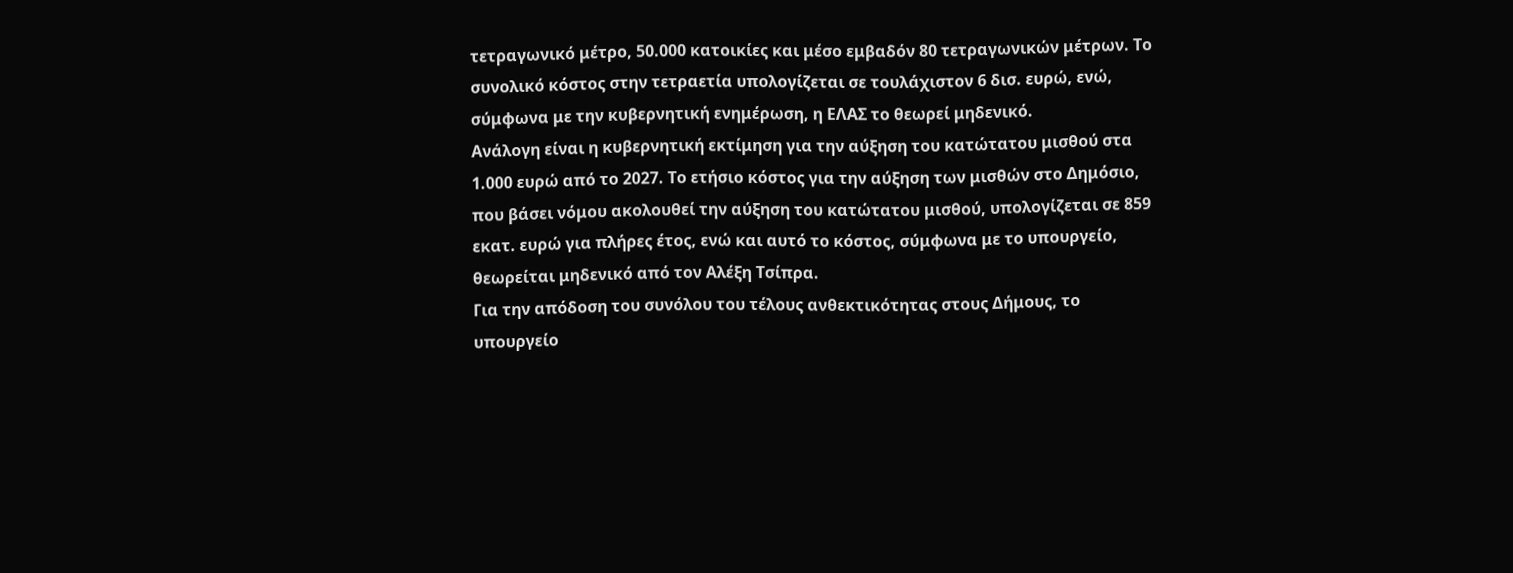τετραγωνικό μέτρο, 50.000 κατοικίες και μέσο εμβαδόν 80 τετραγωνικών μέτρων. Το συνολικό κόστος στην τετραετία υπολογίζεται σε τουλάχιστον 6 δισ. ευρώ, ενώ, σύμφωνα με την κυβερνητική ενημέρωση, η ΕΛΑΣ το θεωρεί μηδενικό.
Ανάλογη είναι η κυβερνητική εκτίμηση για την αύξηση του κατώτατου μισθού στα 1.000 ευρώ από το 2027. Το ετήσιο κόστος για την αύξηση των μισθών στο Δημόσιο, που βάσει νόμου ακολουθεί την αύξηση του κατώτατου μισθού, υπολογίζεται σε 859 εκατ. ευρώ για πλήρες έτος, ενώ και αυτό το κόστος, σύμφωνα με το υπουργείο, θεωρείται μηδενικό από τον Αλέξη Τσίπρα.
Για την απόδοση του συνόλου του τέλους ανθεκτικότητας στους Δήμους, το υπουργείο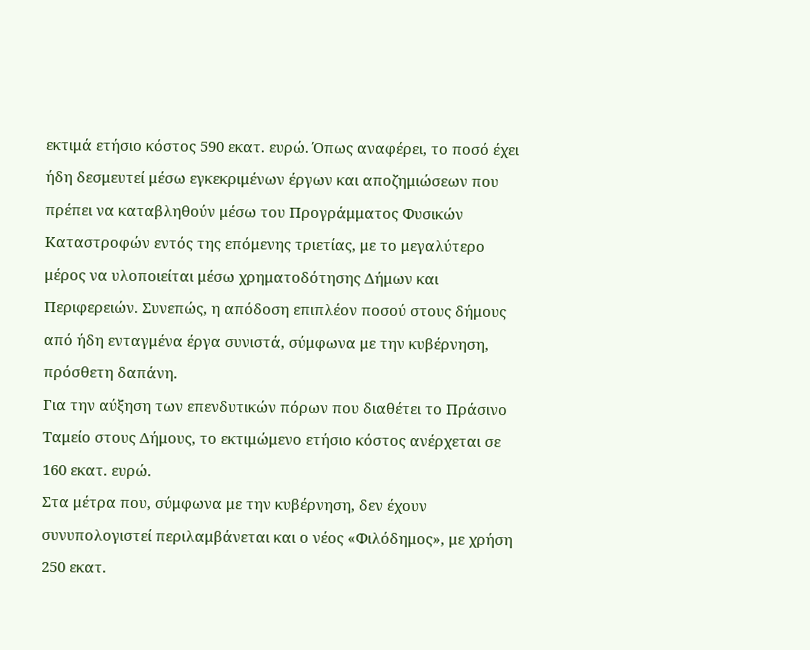εκτιμά ετήσιο κόστος 590 εκατ. ευρώ. Όπως αναφέρει, το ποσό έχει ήδη δεσμευτεί μέσω εγκεκριμένων έργων και αποζημιώσεων που πρέπει να καταβληθούν μέσω του Προγράμματος Φυσικών Καταστροφών εντός της επόμενης τριετίας, με το μεγαλύτερο μέρος να υλοποιείται μέσω χρηματοδότησης Δήμων και Περιφερειών. Συνεπώς, η απόδοση επιπλέον ποσού στους δήμους από ήδη ενταγμένα έργα συνιστά, σύμφωνα με την κυβέρνηση, πρόσθετη δαπάνη.
Για την αύξηση των επενδυτικών πόρων που διαθέτει το Πράσινο Ταμείο στους Δήμους, το εκτιμώμενο ετήσιο κόστος ανέρχεται σε 160 εκατ. ευρώ.
Στα μέτρα που, σύμφωνα με την κυβέρνηση, δεν έχουν συνυπολογιστεί περιλαμβάνεται και ο νέος «Φιλόδημος», με χρήση 250 εκατ.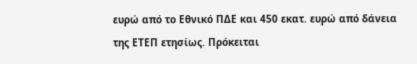ευρώ από το Εθνικό ΠΔΕ και 450 εκατ. ευρώ από δάνεια της ΕΤΕΠ ετησίως. Πρόκειται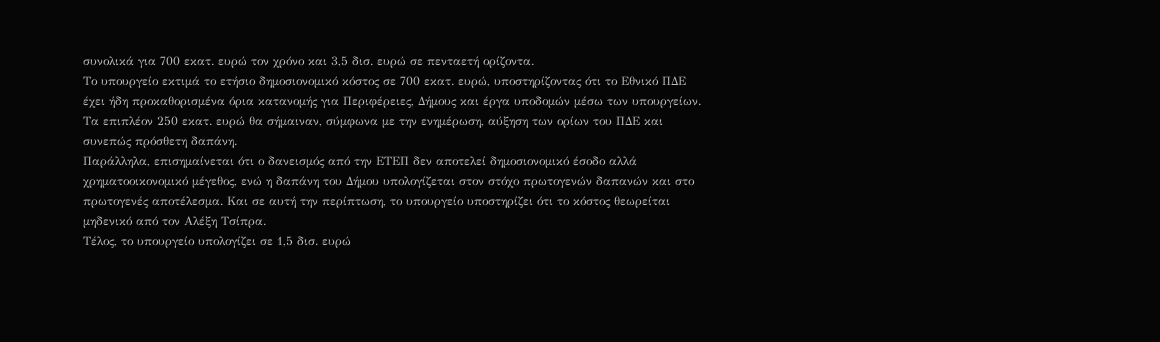συνολικά για 700 εκατ. ευρώ τον χρόνο και 3,5 δισ. ευρώ σε πενταετή ορίζοντα.
Το υπουργείο εκτιμά το ετήσιο δημοσιονομικό κόστος σε 700 εκατ. ευρώ, υποστηρίζοντας ότι το Εθνικό ΠΔΕ έχει ήδη προκαθορισμένα όρια κατανομής για Περιφέρειες, Δήμους και έργα υποδομών μέσω των υπουργείων. Τα επιπλέον 250 εκατ. ευρώ θα σήμαιναν, σύμφωνα με την ενημέρωση, αύξηση των ορίων του ΠΔΕ και συνεπώς πρόσθετη δαπάνη.
Παράλληλα, επισημαίνεται ότι ο δανεισμός από την ΕΤΕΠ δεν αποτελεί δημοσιονομικό έσοδο αλλά χρηματοοικονομικό μέγεθος, ενώ η δαπάνη του Δήμου υπολογίζεται στον στόχο πρωτογενών δαπανών και στο πρωτογενές αποτέλεσμα. Και σε αυτή την περίπτωση, το υπουργείο υποστηρίζει ότι το κόστος θεωρείται μηδενικό από τον Αλέξη Τσίπρα.
Τέλος, το υπουργείο υπολογίζει σε 1,5 δισ. ευρώ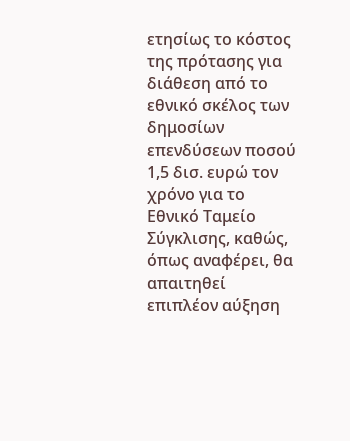ετησίως το κόστος της πρότασης για διάθεση από το εθνικό σκέλος των δημοσίων επενδύσεων ποσού 1,5 δισ. ευρώ τον χρόνο για το Εθνικό Ταμείο Σύγκλισης, καθώς, όπως αναφέρει, θα απαιτηθεί επιπλέον αύξηση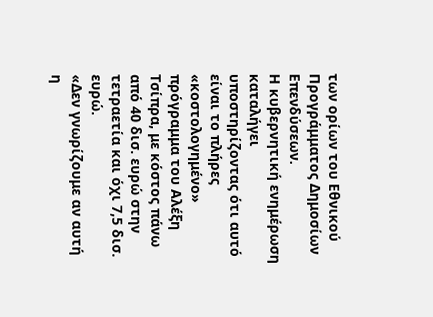των ορίων του Εθνικού Προγράμματος Δημοσίων Επενδύσεων.
Η κυβερνητική ενημέρωση καταλήγει υποστηρίζοντας ότι αυτό είναι το πλήρες «κοστολογημένο» πρόγραμμα του Αλέξη Τσίπρα, με κόστος πάνω από 40 δισ. ευρώ στην τετραετία και όχι 7,5 δισ. ευρώ.
«Δεν γνωρίζουμε αν αυτή η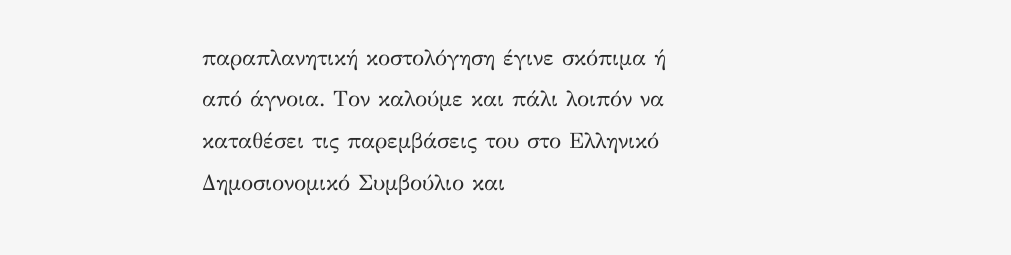παραπλανητική κοστολόγηση έγινε σκόπιμα ή από άγνοια. Τον καλούμε και πάλι λοιπόν να καταθέσει τις παρεμβάσεις του στο Ελληνικό Δημοσιονομικό Συμβούλιο και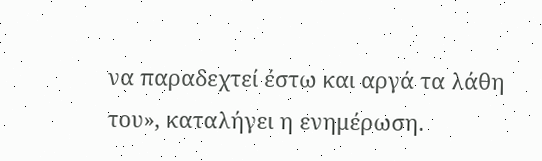να παραδεχτεί έστω και αργά τα λάθη του», καταλήγει η ενημέρωση.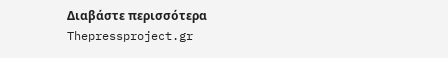Διαβάστε περισσότερα
Thepressproject.gr